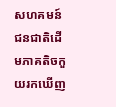សហគមន៍ជនជាតិដើមភាគតិចកួយរកឃើញ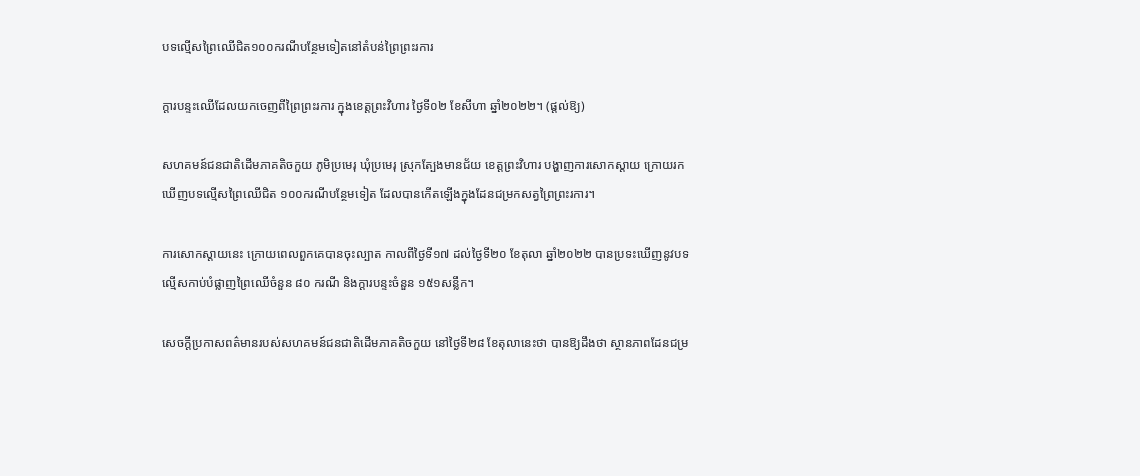បទល្មើសព្រៃឈើជិត១០០ករណីបន្ថែមទៀតនៅតំបន់ព្រៃព្រះរការ

ក្ដារបន្ទះឈើដែលយកចេញពីព្រៃព្រះរការ ក្នុងខេត្តព្រះវិហារ ថ្ងៃទី០២ ខែសីហា ឆ្នាំ២០២២។ (ផ្ដល់ឱ្យ)

សហគមន៍ជនជាតិដើមភាគតិចកួយ ភូមិប្រមេរុ ឃុំប្រមេរុ ស្រុកត្បែងមានជ័យ ខេត្តព្រះវិហារ បង្ហាញការសោកស្តាយ ក្រោយរកឃើញបទល្មើសព្រៃឈើជិត ១០០ករណីបន្ថែមទៀត ដែលបានកើតឡើងក្នុងដែនជម្រកសត្វព្រៃព្រះរការ។

ការសោកស្តាយនេះ ក្រោយពេលពួកគេបានចុះល្បាត កាលពីថ្ងៃទី១៧ ដល់ថ្ងៃទី២០ ខែតុលា ឆ្នាំ២០២២ បានប្រទះឃើញនូវបទល្មើសកាប់បំផ្លាញព្រៃឈើចំនួន ៨០ ករណី និងក្តារបន្ទះចំនួន ១៥១សន្លឹក។

សេចក្តីប្រកាសពត៌មានរបស់សហគមន៍ជនជាតិដើមភាគតិចកួយ នៅថ្ងៃទី២៨ ខែតុលានេះថា បានឱ្យដឹងថា ស្ថានភាពដែនជម្រ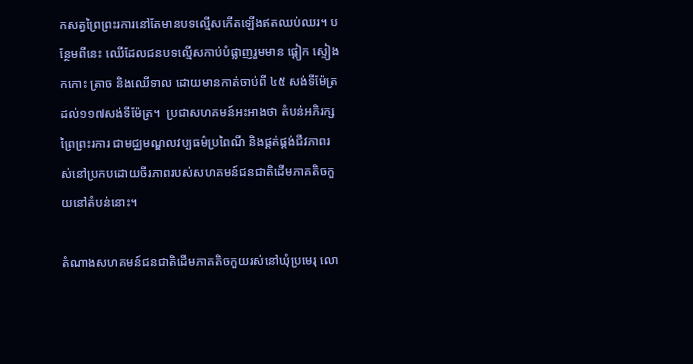កសត្វព្រៃព្រះរការនៅតែមានបទល្មើសកើតឡើងឥតឈប់ឈរ។ បន្ថែមពីនេះ ឈើដែលជនបទល្មើសកាប់បំផ្លាញរួមមាន ផ្តៀក ស្ទៀង កកោះ ត្រាច និងឈើទាល ដោយមានកាត់ចាប់ពី ៤៥ សង់ទីម៉ែត្រ ដល់១១៧សង់ទីម៉ែត្រ។  ប្រជាសហគមន៍អះអាងថា តំបន់អភិរក្សព្រៃព្រះរការ ជាមជ្ឈមណ្ឌលវប្បធម៌ប្រពៃណី និងផ្គត់ផ្គង់ជីវភាពរស់នៅប្រកបដោយចីរភាពរបស់សហគមន៍ជនជាតិដើមភាគតិចកួយនៅតំបន់នោះ។

តំណាងសហគមន៍ជនជាតិដើមភាគតិចកួយរស់នៅឃុំប្រមេរុ លោ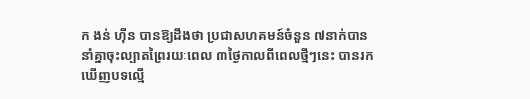ក ងន់ ហ៊ីន បានឱ្យដឹងថា ប្រជាសហគមន៍ចំនួន ៧នាក់បាននាំគ្នាចុះល្បាតព្រៃរយៈពេល ៣ថ្ងៃកាលពីពេលថ្មីៗនេះ បានរកឃើញបទល្មើ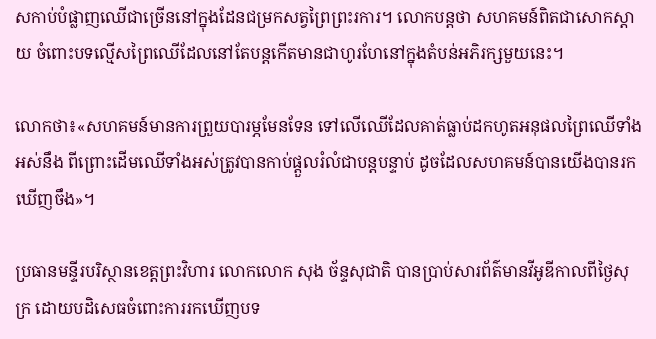សកាប់បំផ្លាញឈើជាច្រើននៅក្នុងដែនជម្រកសត្វព្រៃព្រះរការ។ លោកបន្តថា សហគមន៍ពិតជាសោកស្តាយ ចំពោះបទល្មើសព្រៃឈើដែលនៅតែបន្តកើតមានជាហូរហែនៅក្នុងតំបន់អភិរក្សមួយនេះ។

លោកថា៖«សហគមន៍មានការព្រួយបារម្ភមែនទែន ទៅលើឈើដែលគាត់ធ្លាប់ដកហូតអនុផលព្រៃឈើទាំងអស់នឹង ពីព្រោះដើមឈើទាំងអស់ត្រូវបានកាប់ផ្តួលរំលំជាបន្តបន្ទាប់ ដូចដែលសហគមន៍បានយើងបានរកឃើញចឹង»។

ប្រធានមន្ទីរបរិស្ថានខេត្តព្រះវិហារ លោកលោក សុង ច័ន្ទសុជាតិ បានប្រាប់សារព័ត៌មានវីអូឌីកាលពីថ្ងៃសុក្រ ដោយបដិសេធចំពោះការរកឃើញបទ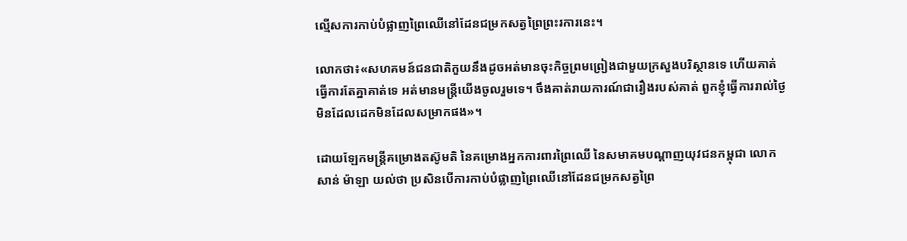ល្មើសការកាប់បំផ្លាញព្រៃឈើនៅដែនជម្រកសត្វព្រៃព្រះរការនេះ។

លោកថា៖«សហគមន៍ជនជាតិកួយនឹងដូចអត់មានចុះកិច្ចព្រមព្រៀងជាមួយក្រសួងបរិស្ថានទេ ហើយគាត់ធ្វើការតែគ្នាគាត់ទេ អត់មានមន្រ្តីយើងចូលរួមទេ។ ចឹងគាត់រាយការណ៍ជារឿងរបស់គាត់ ពួកខ្ញុំធ្វើការរាល់ថ្ងៃមិនដែលដេកមិនដែលសម្រាកផង»។

ដោយឡែកមន្រ្តីគម្រោងតស៊ូមតិ នៃគម្រោងអ្នកការពារព្រៃឈើ នៃសមាគមបណ្ដាញយុវជនកម្ពុជា លោក សាន់ ម៉ាឡា យល់ថា ប្រសិនបើការកាប់បំផ្លាញព្រៃឈើនៅដែនជម្រកសត្វព្រៃ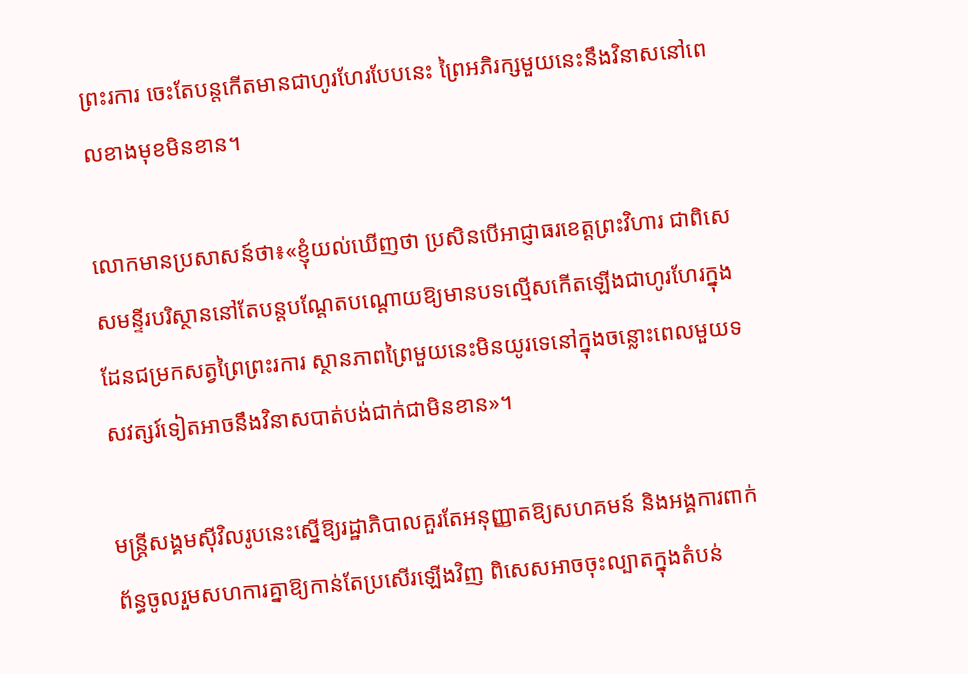ព្រះរការ ចេះតែបន្តកើតមានជាហូរហែរបែបនេះ ព្រៃអភិរក្សមួយនេះនឹងវិនាសនៅពេលខាងមុខមិនខាន។

លោកមានប្រសាសន៍ថា៖«ខ្ញុំយល់ឃើញថា ប្រសិនបើអាជ្ញាធរខេត្តព្រះវិហារ ជាពិសេសមន្ទីរបរិស្ថាននៅតែបន្តបណ្តែតបណ្តោយឱ្យមានបទល្មើសកើតឡើងជាហូរហែរក្នុងដែនជម្រកសត្វព្រៃព្រះរការ ស្ថានភាពព្រៃមួយនេះមិនយូរទេនៅក្នុងចន្លោះពេលមួយទសវត្សរ៍ទៀតអាចនឹងវិនាសបាត់បង់ជាក់ជាមិនខាន»។

មន្រ្តីសង្គមស៊ីវិលរូបនេះស្នើឱ្យរដ្ឋាភិបាលគួរតែអនុញ្ញាតឱ្យសហគមន៍ និងអង្គការពាក់ព័ន្ធចូលរួមសហការគ្នាឱ្យកាន់តែប្រសើរឡើងវិញ ពិសេសអាចចុះល្បាតក្នុងតំបន់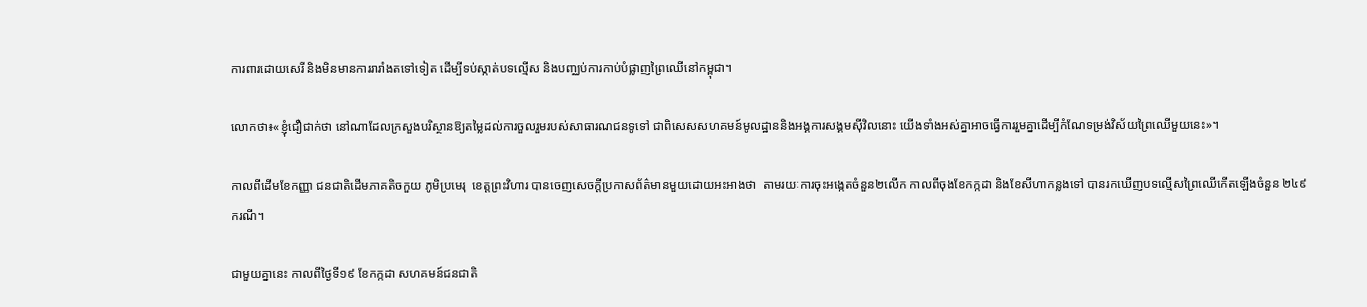ការពារដោយសេរី និងមិនមានការរារាំងតទៅទៀត ដើម្បីទប់ស្កាត់បទល្មើស និងបញ្ឈប់ការកាប់បំផ្លាញព្រៃឈើនៅកម្ពុជា។

លោកថា៖«ខ្ញុំជឿជាក់ថា នៅណាដែលក្រសួងបរិស្ថានឱ្យតម្លៃដល់ការចួលរួមរបស់សាធារណជនទូទៅ ជាពិសេសសហគមន៍មូលដ្ឋាននិងអង្គការសង្គមស៊ីវិលនោះ យើងទាំងអស់គ្នាអាចធ្វើការរួមគ្នាដើម្បីកំណែទម្រង់វិស័យព្រៃឈើមួយនេះ»។

កាលពីដើមខែកញ្ញា ជនជាតិដើមភាគតិចកួយ ភូមិប្រមេរុ  ខេត្តព្រះវិហារ បានចេញសេចក្តីប្រកាសព័ត៌មានមួយដោយអះអាងថា  តាមរយៈការចុះអង្កេតចំនួន២លើក កាលពីចុងខែកក្កដា និងខែសីហាកន្លងទៅ បានរកឃើញបទល្មើសព្រៃឈើកើតឡើងចំនួន ២៤៩ករណី។

ជាមួយគ្នានេះ កាលពីថ្ងៃទី១៩ ខែកក្កដា សហគមន៍ជនជាតិ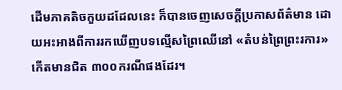ដើមភាគតិចកួយដដែលនេះ ក៏បានចេញសេចក្តីប្រកាសព័ត៌មាន ដោយអះអាងពីការរកឃើញបទល្មើសព្រៃឈើនៅ «តំបន់ព្រៃព្រះរការ» កើតមានជិត ៣០០ករណីផងដែរ។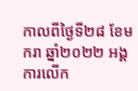កាលពីថ្ងៃទី២៨ ខែមករា ឆ្នាំ២០២២ អង្គការលើក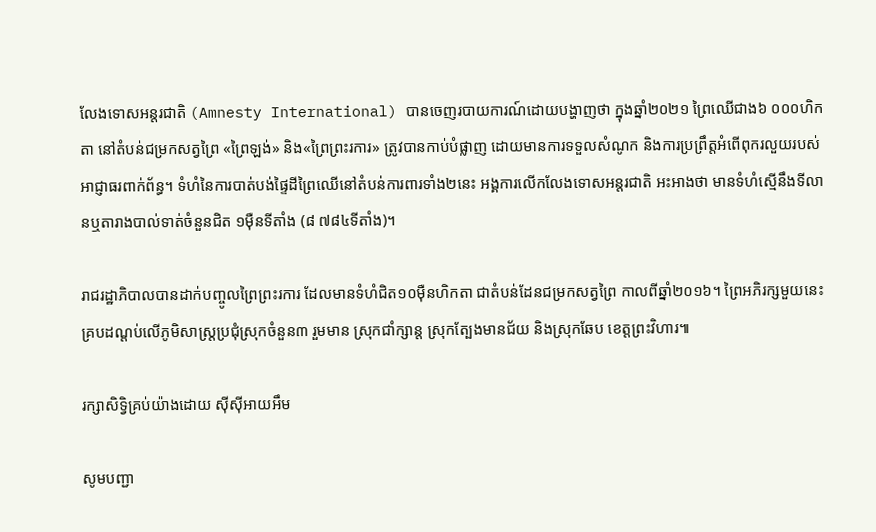លែងទោសអន្តរជាតិ (Amnesty International) បានចេញរបាយការណ៍ដោយបង្ហាញថា ក្នុងឆ្នាំ២០២១ ព្រៃឈើជាង៦ ០០០ហិកតា នៅតំបន់ជម្រកសត្វព្រៃ «ព្រៃឡង់» និង«ព្រៃព្រះរការ» ត្រូវបានកាប់បំផ្លាញ ដោយមានការទទួលសំណូក និងការប្រព្រឹត្តអំពើពុករលួយរបស់អាជ្ញាធរពាក់ព័ន្ធ។ ទំហំនៃការបាត់បង់ផ្ទៃដីព្រៃឈើនៅតំបន់ការពារទាំង២នេះ អង្គការលើកលែងទោសអន្តរជាតិ អះអាងថា មានទំហំស្មើនឹងទីលានឬតារាងបាល់ទាត់ចំនួនជិត ១ម៉ឺនទីតាំង (៨ ៧៨៤ទីតាំង)។

រាជរដ្ឋាភិបាលបានដាក់បញ្ចូលព្រៃព្រះរការ ដែលមានទំហំជិត១០ម៉ឺនហិកតា ជាតំបន់ដែនជម្រកសត្វព្រៃ កាលពីឆ្នាំ២០១៦។ ព្រៃអភិរក្សមួយនេះ គ្របដណ្ដប់លើភូមិសាស្ត្រប្រជុំស្រុកចំនួន៣ រួមមាន ស្រុកជាំក្សាន្ត ស្រុកត្បែងមានជ័យ និងស្រុកឆែប ខេត្តព្រះវិហារ៕

រក្សាសិទ្វិគ្រប់យ៉ាងដោយ ស៊ីស៊ីអាយអឹម

សូមបញ្ជា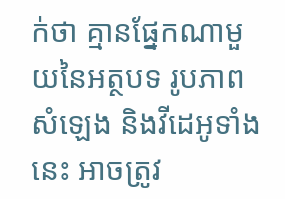ក់ថា គ្មានផ្នែកណាមួយនៃអត្ថបទ រូបភាព សំឡេង និងវីដេអូទាំងនេះ អាចត្រូវ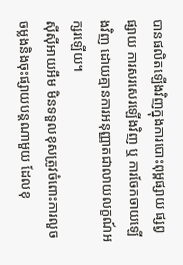បានផលិតឡើងវិញក្នុងការបោះពុម្ពផ្សាយ ផ្សព្វផ្សាយ ការសរសេរឡើងវិញ ឬ ការចែកចាយឡើងវិញ ដោយគ្មានការអនុញ្ញាតជាលាយលក្ខណ៍អក្សរឡើយ។
ស៊ីស៊ីអាយអឹម មិនទទួលខុសត្រូវចំពោះការលួចចម្លងនិងចុះផ្សាយបន្តណាមួយ ដែលខុ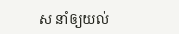ស នាំឲ្យយល់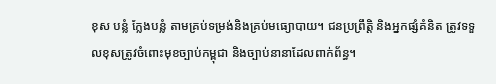ខុស បន្លំ ក្លែងបន្លំ តាមគ្រប់ទម្រង់និងគ្រប់មធ្យោបាយ។ ជនប្រព្រឹត្តិ និងអ្នកផ្សំគំនិត ត្រូវទទួលខុសត្រូវចំពោះមុខច្បាប់កម្ពុជា និងច្បាប់នានាដែលពាក់ព័ន្ធ។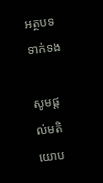អត្ថបទទាក់ទង

សូមផ្ដល់មតិយោប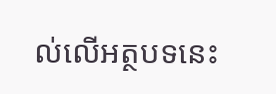ល់លើអត្ថបទនេះ